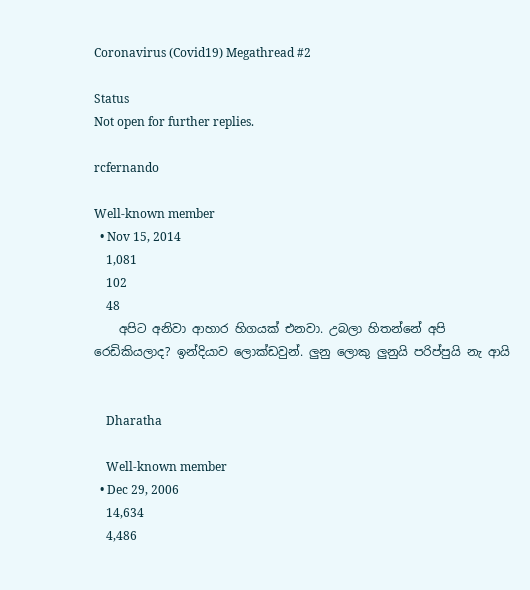Coronavirus (Covid19) Megathread #2

Status
Not open for further replies.

rcfernando

Well-known member
  • Nov 15, 2014
    1,081
    102
    48
    අපිට අනිවා ආහාර හිගයක් එනවා. උබලා හිතන්නේ අපි රෙඩිකියලාද? ඉන්දියාව ලොක්ඩවුන්. ලුනු ලොකු ලුනුයි පරිප්පුයි නැ ආයි


    Dharatha

    Well-known member
  • Dec 29, 2006
    14,634
    4,486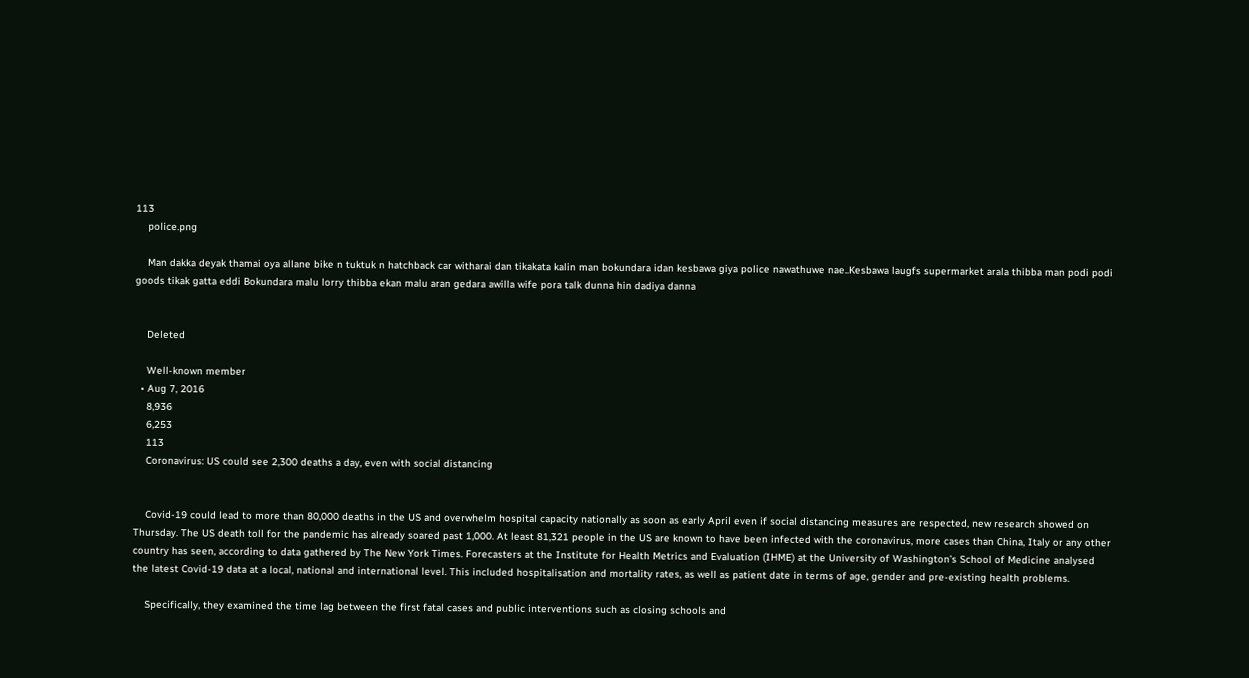113
    police.png

    Man dakka deyak thamai oya allane bike n tuktuk n hatchback car witharai dan tikakata kalin man bokundara idan kesbawa giya police nawathuwe nae..Kesbawa laugfs supermarket arala thibba man podi podi goods tikak gatta eddi Bokundara malu lorry thibba ekan malu aran gedara awilla wife pora talk dunna hin dadiya danna


    Deleted

    Well-known member
  • Aug 7, 2016
    8,936
    6,253
    113
    Coronavirus: US could see 2,300 deaths a day, even with social distancing


    Covid-19 could lead to more than 80,000 deaths in the US and overwhelm hospital capacity nationally as soon as early April even if social distancing measures are respected, new research showed on Thursday. The US death toll for the pandemic has already soared past 1,000. At least 81,321 people in the US are known to have been infected with the coronavirus, more cases than China, Italy or any other country has seen, according to data gathered by The New York Times. Forecasters at the Institute for Health Metrics and Evaluation (IHME) at the University of Washington’s School of Medicine analysed the latest Covid-19 data at a local, national and international level. This included hospitalisation and mortality rates, as well as patient date in terms of age, gender and pre-existing health problems.

    Specifically, they examined the time lag between the first fatal cases and public interventions such as closing schools and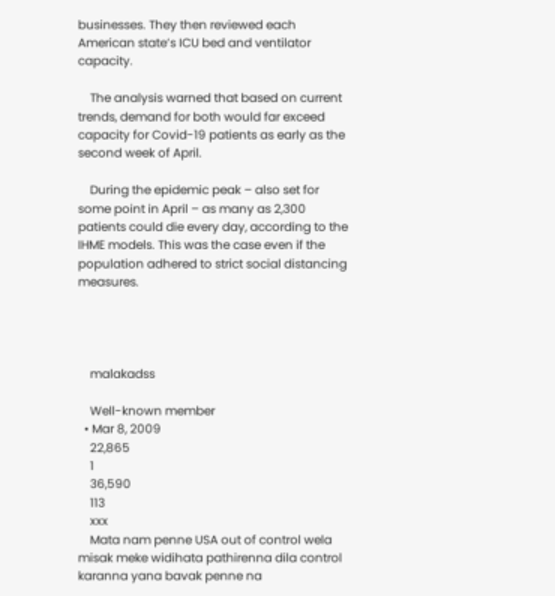businesses. They then reviewed each American state’s ICU bed and ventilator capacity.

    The analysis warned that based on current trends, demand for both would far exceed capacity for Covid-19 patients as early as the second week of April.

    During the epidemic peak – also set for some point in April – as many as 2,300 patients could die every day, according to the IHME models. This was the case even if the population adhered to strict social distancing measures.




    malakadss

    Well-known member
  • Mar 8, 2009
    22,865
    1
    36,590
    113
    xxx
    Mata nam penne USA out of control wela misak meke widihata pathirenna dila control karanna yana bavak penne na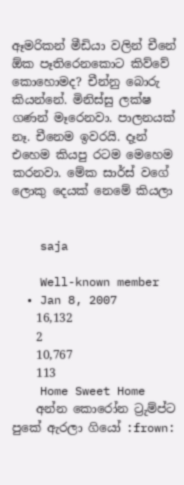ඈමරිකන් මීඩියා වලින් චීනේ ඕක පෑතිරෙනකොට කිව්වේ කොහොමද? චීන්නු බොරු කියන්නේ. මිනිස්සු ලක්ෂ ගණන් මෑරෙනවා. පාලනයක් නෑ. චීනෙම ඉවරයි. දෑන් එහෙම කියපු රටම මෙහෙම කරනවා. මේක සාර්ස් වගේ ලොකු දෙයක් නෙමේ කියලා


    saja

    Well-known member
  • Jan 8, 2007
    16,132
    2
    10,767
    113
    Home Sweet Home
    අන්න කොරෝන ට්‍රුම්ප්ට පුකේ ඇරලා ගියෝ :frown: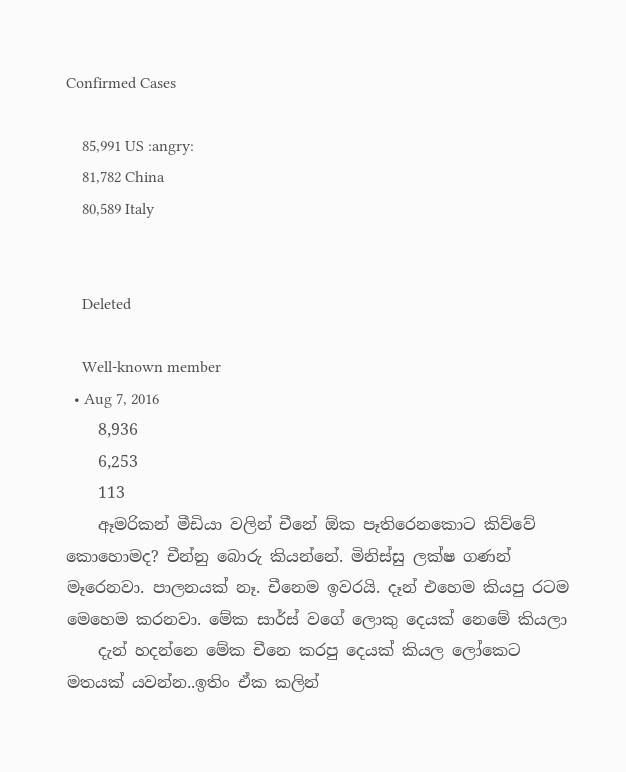Confirmed Cases

    85,991 US :angry:
    81,782 China
    80,589 Italy


    Deleted

    Well-known member
  • Aug 7, 2016
    8,936
    6,253
    113
    ඈමරිකන් මීඩියා වලින් චීනේ ඕක පෑතිරෙනකොට කිව්වේ කොහොමද? චීන්නු බොරු කියන්නේ. මිනිස්සු ලක්ෂ ගණන් මෑරෙනවා. පාලනයක් නෑ. චීනෙම ඉවරයි. දෑන් එහෙම කියපු රටම මෙහෙම කරනවා. මේක සාර්ස් වගේ ලොකු දෙයක් නෙමේ කියලා
    දැන් හදන්නෙ මේක චීනෙ කරපු දෙයක් කියල ලෝකෙට මතයක් යවන්න..ඉතිං ඒක කලින්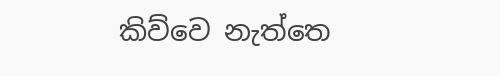කිව්වෙ නැත්තෙ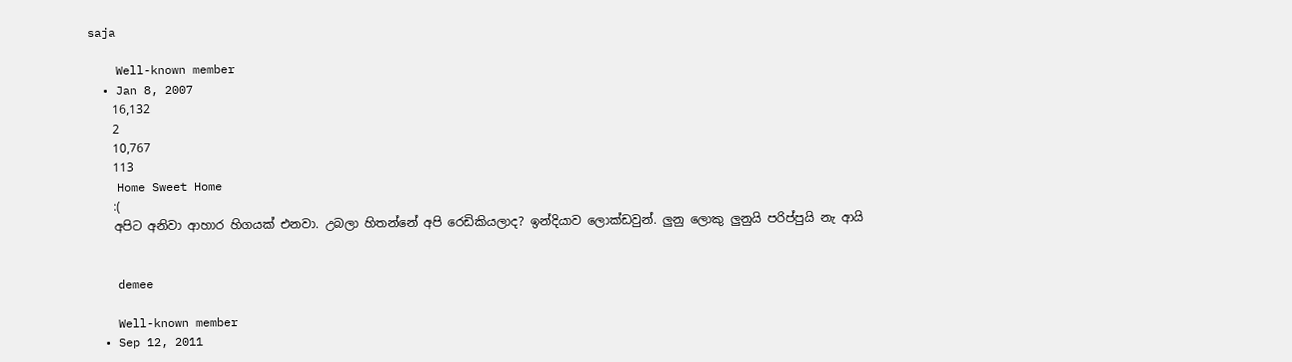saja

    Well-known member
  • Jan 8, 2007
    16,132
    2
    10,767
    113
    Home Sweet Home
    :(
    අපිට අනිවා ආහාර හිගයක් එනවා. උබලා හිතන්නේ අපි රෙඩිකියලාද? ඉන්දියාව ලොක්ඩවුන්. ලුනු ලොකු ලුනුයි පරිප්පුයි නැ ආයි


    demee

    Well-known member
  • Sep 12, 2011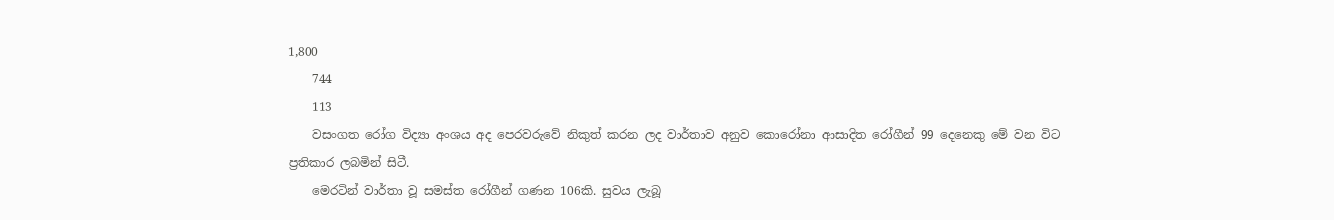1,800
    744
    113
    වසංගත රෝග විද්‍යා අංශය අද පෙරවරුවේ නිකුත් කරන ලද වාර්තාව අනුව කොරෝනා ආසාදිත රෝගීන් 99 දෙනෙකු මේ වන විට ප්‍රතිකාර ලබමින් සිටී.
    මෙරටින් වාර්තා වූ සමස්ත රෝගීන් ගණන 106කි. සුවය ලැබූ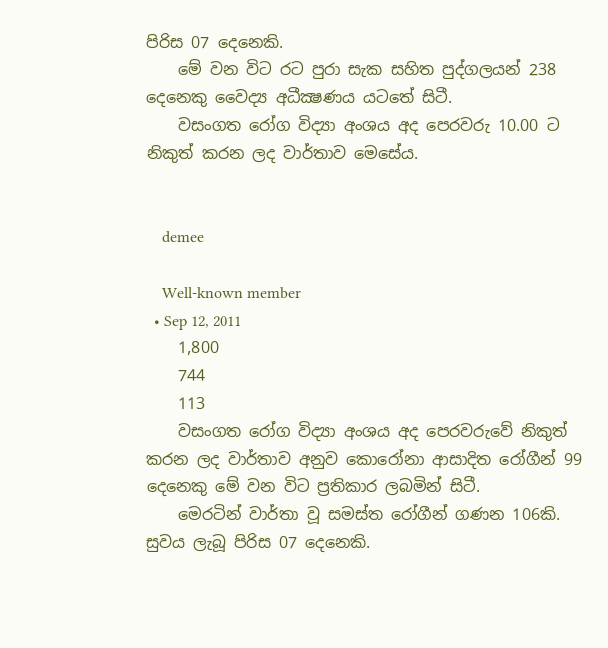පිරිස 07 දෙනෙකි.
    මේ වන විට රට පුරා සැක සහිත පුද්ගලයන් 238 දෙනෙකු වෛද්‍ය අධීක්‍ෂණය යටතේ සිටී.
    වසංගත රෝග විද්‍යා අංශය අද පෙරවරු 10.00 ට නිකුත් කරන ලද වාර්තාව මෙසේය.


    demee

    Well-known member
  • Sep 12, 2011
    1,800
    744
    113
    වසංගත රෝග විද්‍යා අංශය අද පෙරවරුවේ නිකුත් කරන ලද වාර්තාව අනුව කොරෝනා ආසාදිත රෝගීන් 99 දෙනෙකු මේ වන විට ප්‍රතිකාර ලබමින් සිටී.
    මෙරටින් වාර්තා වූ සමස්ත රෝගීන් ගණන 106කි. සුවය ලැබූ පිරිස 07 දෙනෙකි.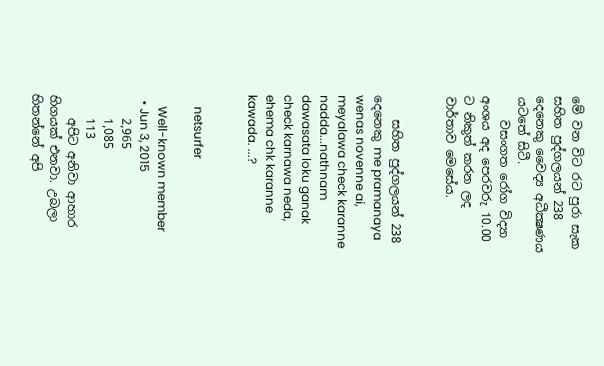මේ වන විට රට පුරා සැක සහිත පුද්ගලයන් 238 දෙනෙකු වෛද්‍ය අධීක්‍ෂණය යටතේ සිටී.
    වසංගත රෝග විද්‍යා අංශය අද පෙරවරු 10.00 ට නිකුත් කරන ලද වාර්තාව මෙසේය.


    සහිත පුද්ගලයන් 238 දෙනෙකු me pramanaya wenas novenne ai, meyalawa check karanne nadda...nathnam dawasata loku ganak check karnawa neda, ehema chk karanne kawada. ...?


    netsurfer

    Well-known member
  • Jun 3, 2015
    2,965
    1,085
    113
    අපිට අනිවා ආහාර හිගයක් එනවා. උබලා හිතන්නේ අපි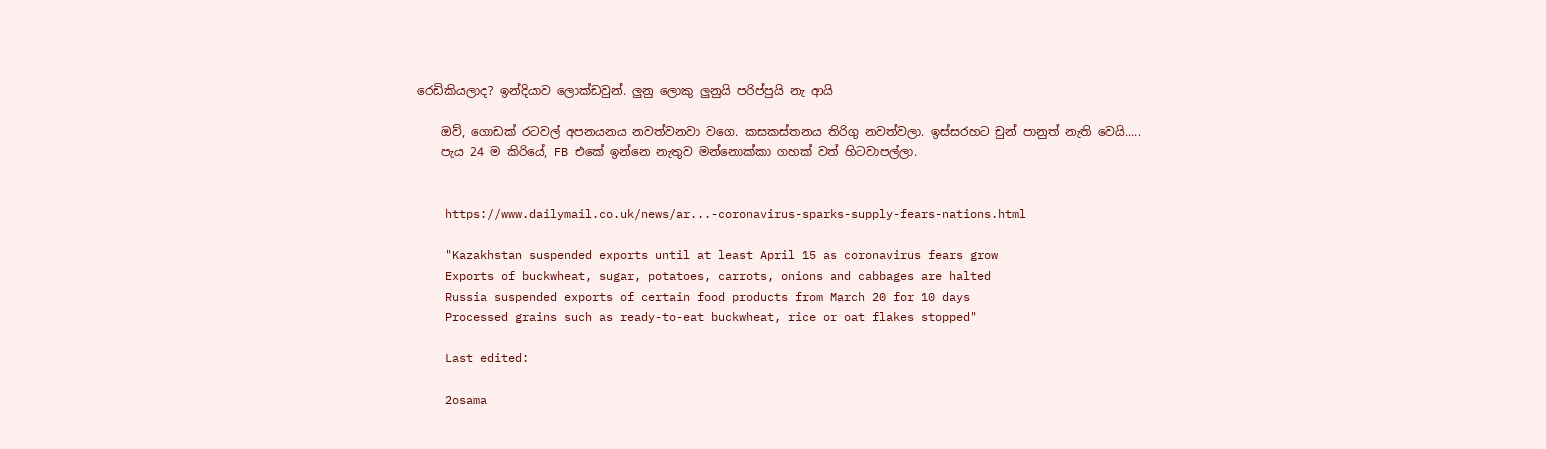රෙඩිකියලාද? ඉන්දියාව ලොක්ඩවුන්. ලුනු ලොකු ලුනුයි පරිප්පුයි නැ ආයි

    ඔව්, ගොඩක් රටවල් අපනයනය නවත්වනවා වගෙ. කසකස්තනය තිරිගු නවත්වලා. ඉස්සරහට චුන් පානුත් නැති වෙයි.....
    පැය 24 ම කිරියේ, FB එකේ ඉන්නෙ නැතුව මන්නොක්කා ගහක් වත් හිටවාපල්ලා.


    https://www.dailymail.co.uk/news/ar...-coronavirus-sparks-supply-fears-nations.html

    "Kazakhstan suspended exports until at least April 15 as coronavirus fears grow
    Exports of buckwheat, sugar, potatoes, carrots, onions and cabbages are halted
    Russia suspended exports of certain food products from March 20 for 10 days
    Processed grains such as ready-to-eat buckwheat, rice or oat flakes stopped"

    Last edited:

    2osama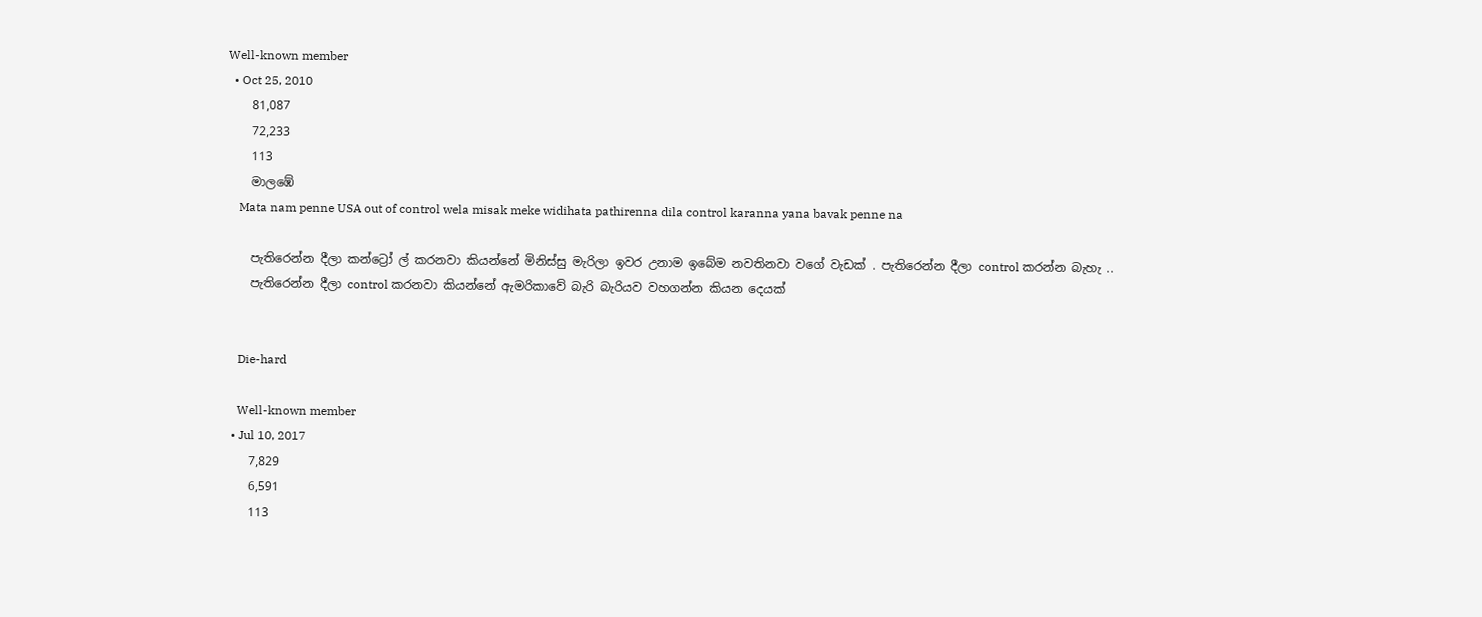Well-known member
  • Oct 25, 2010
    81,087
    72,233
    113
    මාලඹේ
    Mata nam penne USA out of control wela misak meke widihata pathirenna dila control karanna yana bavak penne na

    පැතිරෙන්න දීලා කන්ට්‍රෝ ල් කරනවා කියන්නේ මිනිස්සු මැරිලා ඉවර උනාම ඉබේම නවතිනවා වගේ වැඩක් . පැතිරෙන්න දීලා control කරන්න බැහැ ..
    පැතිරෙන්න දීලා control කරනවා කියන්නේ ඇමරිකාවේ බැරි බැරියව වහගන්න කියන දෙයක්


    Die-hard

    Well-known member
  • Jul 10, 2017
    7,829
    6,591
    113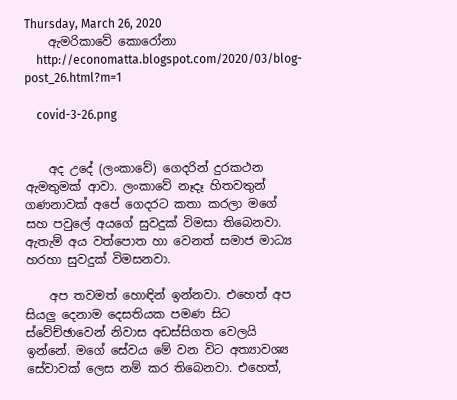Thursday, March 26, 2020
    ඇමරිකාවේ කොරෝනා
    http://economatta.blogspot.com/2020/03/blog-post_26.html?m=1

    covid-3-26.png


    අද උදේ (ලංකාවේ) ගෙදරින් දුරකථන ඇමතුමක් ආවා. ලංකාවේ නෑදෑ හිතවතුන් ගණනාවක් අපේ ගෙදරට කතා කරලා මගේ සහ පවුලේ අයගේ සුවදුක් විමසා තිබෙනවා. ඇතැම් අය වත්පොත හා වෙනත් සමාජ මාධ්‍ය හරහා සුවදුක් විමසනවා.

    අප තවමත් හොඳින් ඉන්නවා. එහෙත් අප සියලු දෙනාම දෙසතියක පමණ සිට ස්වේච්ඡාවෙන් නිවාස අඩස්සිගත වෙලයි ඉන්නේ. මගේ සේවය මේ වන විට අත්‍යාවශ්‍ය සේවාවක් ලෙස නම් කර තිබෙනවා. එහෙත්,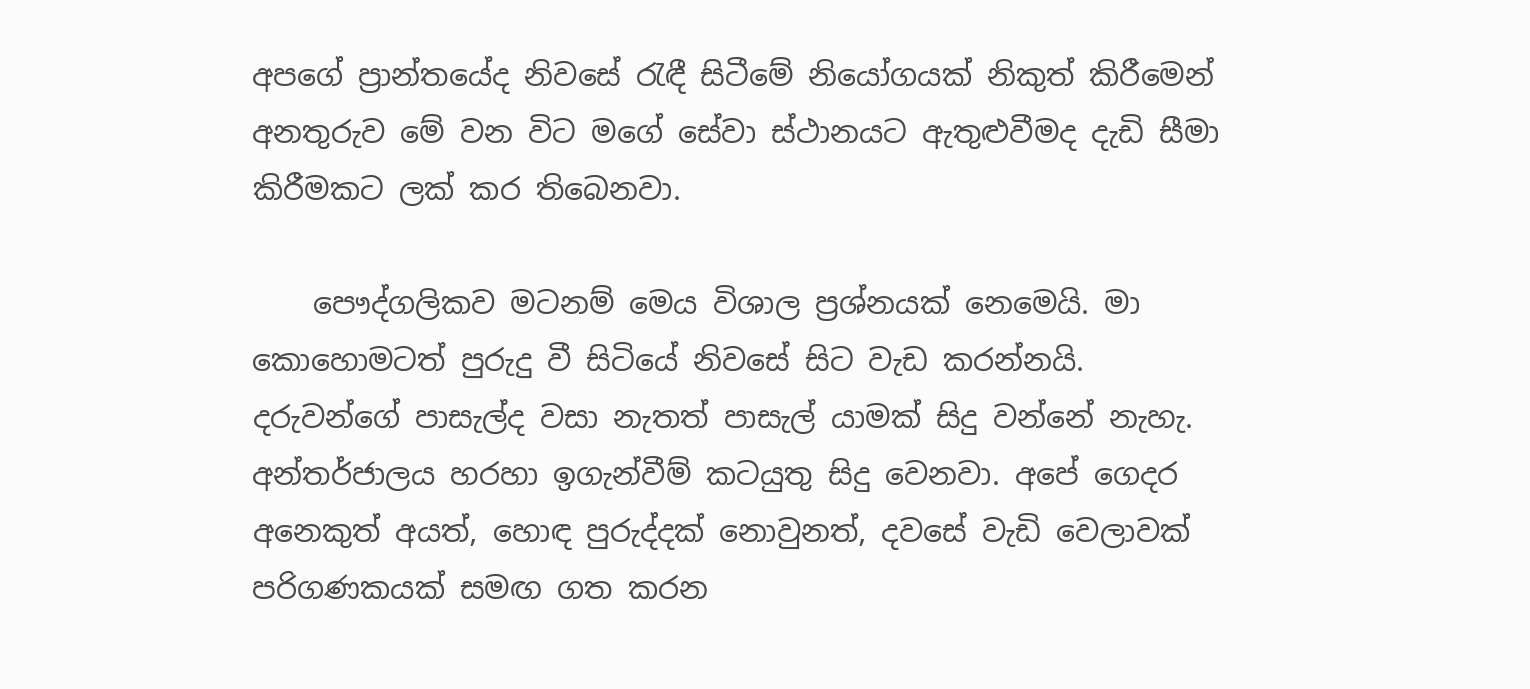අපගේ ප්‍රාන්තයේද නිවසේ රැඳී සිටීමේ නියෝගයක් නිකුත් කිරීමෙන් අනතුරුව මේ වන විට මගේ සේවා ස්ථානයට ඇතුළුවීමද දැඩි සීමා කිරීමකට ලක් කර තිබෙනවා.

    පෞද්ගලිකව මටනම් මෙය විශාල ප්‍රශ්නයක් නෙමෙයි. මා කොහොමටත් පුරුදු වී සිටියේ නිවසේ සිට වැඩ කරන්නයි. දරුවන්ගේ පාසැල්ද වසා නැතත් පාසැල් යාමක් සිදු වන්නේ නැහැ. අන්තර්ජාලය හරහා ඉගැන්වීම් කටයුතු සිදු වෙනවා. අපේ ගෙදර අනෙකුත් අයත්, හොඳ පුරුද්දක් නොවුනත්, දවසේ වැඩි වෙලාවක් පරිගණකයක් සමඟ ගත කරන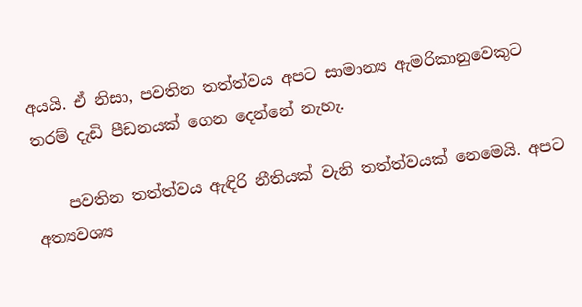අයයි. ඒ නිසා, පවතින තත්ත්වය අපට සාමාන්‍ය ඇමරිකානුවෙකුට තරම් දැඩි පීඩනයක් ගෙන දෙන්නේ නැහැ.

    පවතින තත්ත්වය ඇඳිරි නීතියක් වැනි තත්ත්වයක් නෙමෙයි. අපට අත්‍යවශ්‍ය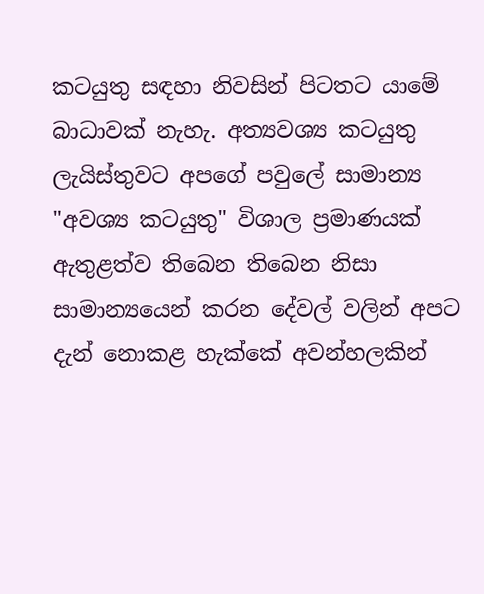කටයුතු සඳහා නිවසින් පිටතට යාමේ බාධාවක් නැහැ. අත්‍යවශ්‍ය කටයුතු ලැයිස්තුවට අපගේ පවුලේ සාමාන්‍ය "අවශ්‍ය කටයුතු" විශාල ප්‍රමාණයක් ඇතුළත්ව තිබෙන තිබෙන නිසා සාමාන්‍යයෙන් කරන දේවල් වලින් අපට දැන් නොකළ හැක්කේ අවන්හලකින්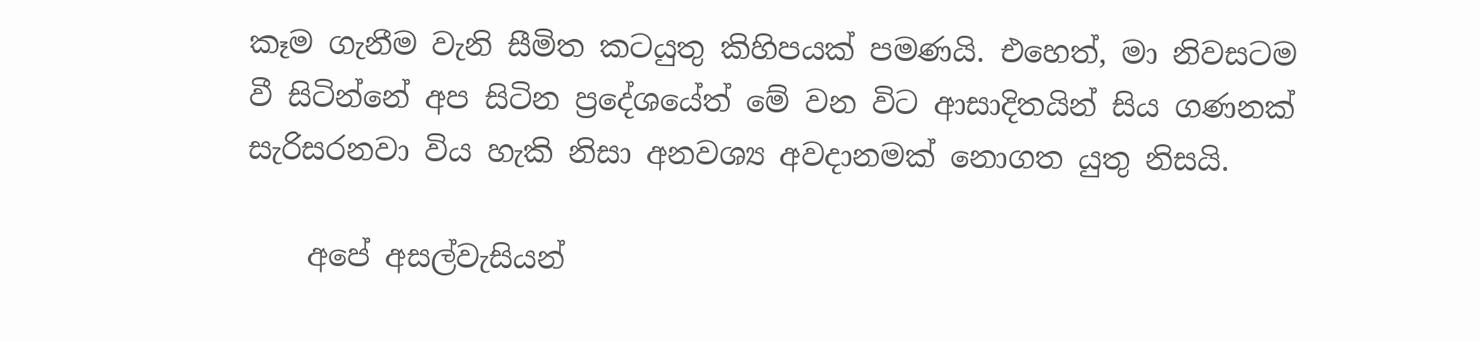කෑම ගැනීම වැනි සීමිත කටයුතු කිහිපයක් පමණයි. එහෙත්, මා නිවසටම වී සිටින්නේ අප සිටින ප්‍රදේශයේත් මේ වන විට ආසාදිතයින් සිය ගණනක් සැරිසරනවා විය හැකි නිසා අනවශ්‍ය අවදානමක් නොගත යුතු නිසයි.

    අපේ අසල්වැසියන්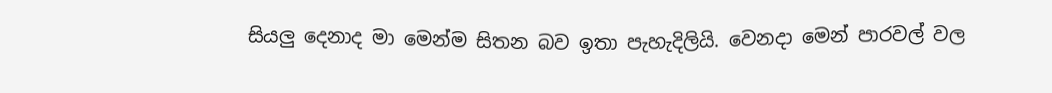සියලු දෙනාද මා මෙන්ම සිතන බව ඉතා පැහැදිලියි. වෙනදා මෙන් පාරවල් වල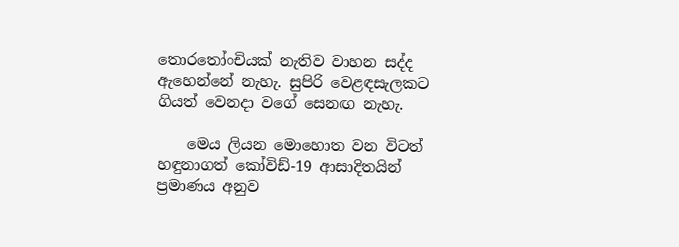තොරතෝංචියක් නැතිව වාහන සද්ද ඇහෙන්නේ නැහැ. සුපිරි වෙළඳසැලකට ගියත් වෙනදා වගේ සෙනඟ නැහැ.

    මෙය ලියන මොහොත වන විටත් හඳුනාගත් කෝවිඩ්-19 ආසාදිතයින් ප්‍රමාණය අනුව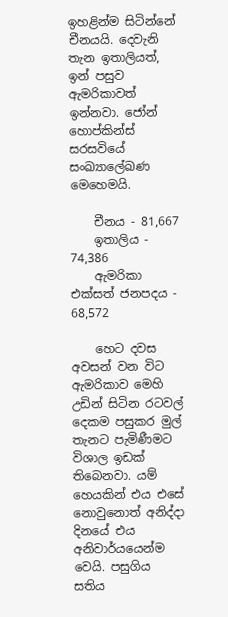ඉහළින්ම සිටින්නේ චීනයයි. දෙවැනි තැන ඉතාලියත්, ඉන් පසුව ඇමරිකාවත් ඉන්නවා. ජෝන් හොප්කින්ස් සරසවියේ සංඛ්‍යාලේඛණ මෙහෙමයි.

    චීනය - 81,667
    ඉතාලිය - 74,386
    ඇමරිකා එක්සත් ජනපදය - 68,572

    හෙට දවස අවසන් වන විට ඇමරිකාව මෙහි උඩින් සිටින රටවල් දෙකම පසුකර මුල් තැනට පැමිණීමට විශාල ඉඩක් තිබෙනවා. යම් හෙයකින් එය එසේ නොවුනොත් අනිද්දා දිනයේ එය අනිවාර්යයෙන්ම වෙයි. පසුගිය සතිය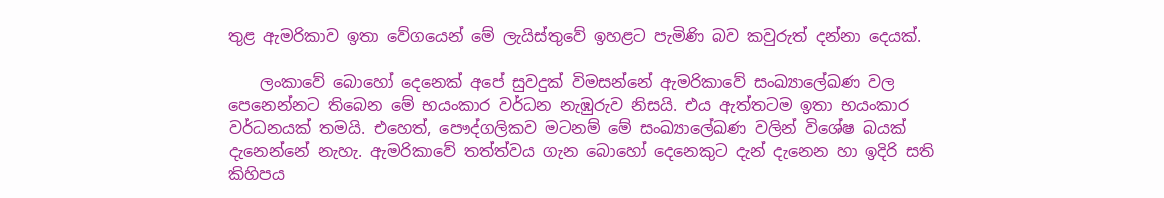තුළ ඇමරිකාව ඉතා වේගයෙන් මේ ලැයිස්තුවේ ඉහළට පැමිණි බව කවුරුත් දන්නා දෙයක්.

    ලංකාවේ බොහෝ දෙනෙක් අපේ සුවදුක් විමසන්නේ ඇමරිකාවේ සංඛ්‍යාලේඛණ වල පෙනෙන්නට තිබෙන මේ භයංකාර වර්ධන නැඹුරුව නිසයි. එය ඇත්තටම ඉතා භයංකාර වර්ධනයක් තමයි. එහෙත්, පෞද්ගලිකව මටනම් මේ සංඛ්‍යාලේඛණ වලින් විශේෂ බයක් දැනෙන්නේ නැහැ. ඇමරිකාවේ තත්ත්වය ගැන බොහෝ දෙනෙකුට දැන් දැනෙන හා ඉදිරි සති කිහිපය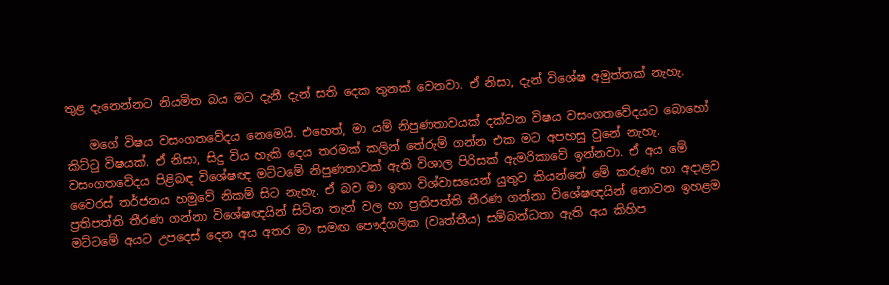තුළ දැනෙන්නට නියමිත බය මට දැනී දැන් සති දෙක තුනක් වෙනවා. ඒ නිසා, දැන් විශේෂ අමුත්තක් නැහැ.

    මගේ විෂය වසංගතවේදය නෙමෙයි. එහෙත්, මා යම් නිපුණතාවයක් දක්වන විෂය වසංගතවේදයට බොහෝ කිට්ටු විෂයක්. ඒ නිසා, සිදු විය හැකි දෙය තරමක් කලින් තේරුම් ගන්න එක මට අපහසු වුනේ නැහැ. වසංගතවේදය පිළිබඳ විශේෂඥ මට්ටමේ නිපුණතාවක් ඇති විශාල පිරිසක් ඇමරිකාවේ ඉන්නවා. ඒ අය මේ වෛරස් තර්ජනය හමුවේ නිකම් සිට නැහැ. ඒ බව මා ඉතා විශ්වාසයෙන් යුතුව කියන්නේ මේ කරුණ හා අදාළව ප්‍රතිපත්ති තීරණ ගන්නා විශේෂඥයින් සිටින තැන් වල හා ප්‍රතිපත්ති තීරණ ගන්නා විශේෂඥයින් නොවන ඉහළම මට්ටමේ අයට උපදෙස් දෙන අය අතර මා සමඟ පෞද්ගලික (වෘත්තීය) සම්බන්ධතා ඇති අය කිහිප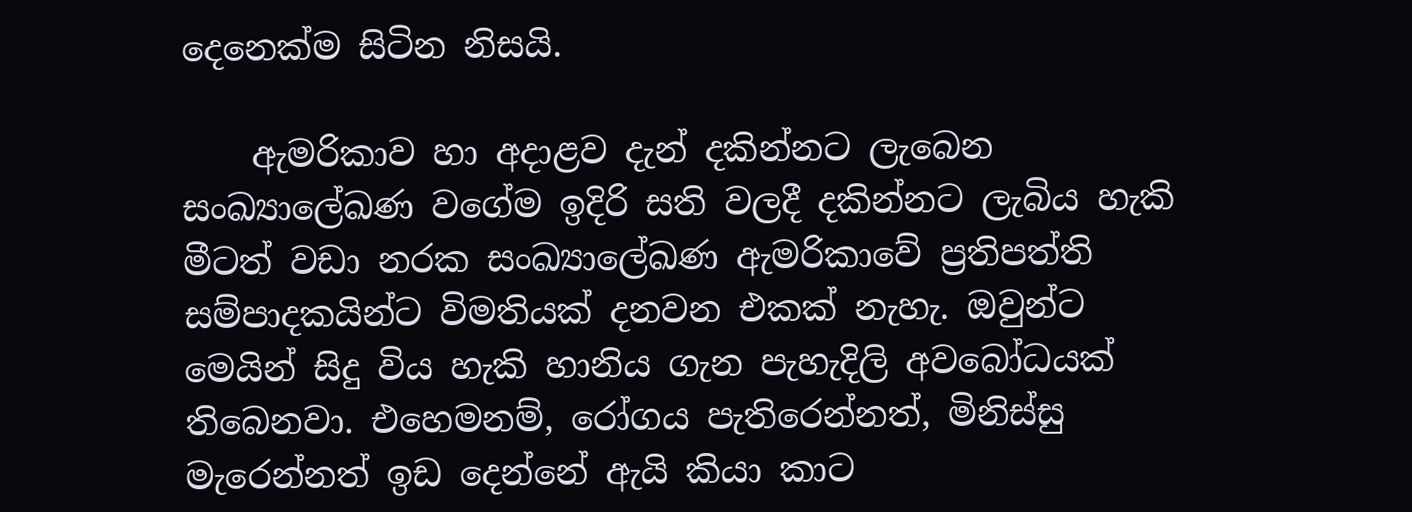දෙනෙක්ම සිටින නිසයි.

    ඇමරිකාව හා අදාළව දැන් දකින්නට ලැබෙන සංඛ්‍යාලේඛණ වගේම ඉදිරි සති වලදී දකින්නට ලැබිය හැකි මීටත් වඩා නරක සංඛ්‍යාලේඛණ ඇමරිකාවේ ප්‍රතිපත්ති සම්පාදකයින්ට විමතියක් දනවන එකක් නැහැ. ඔවුන්ට මෙයින් සිදු විය හැකි හානිය ගැන පැහැදිලි අවබෝධයක් තිබෙනවා. එහෙමනම්, රෝගය පැතිරෙන්නත්, මිනිස්සු මැරෙන්නත් ඉඩ දෙන්නේ ඇයි කියා කාට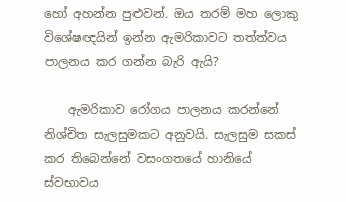හෝ අහන්න පුළුවන්. ඔය තරම් මහ ලොකු විශේෂඥයින් ඉන්න ඇමරිකාවට තත්ත්වය පාලනය කර ගන්න බැරි ඇයි?

    ඇමරිකාව රෝගය පාලනය කරන්නේ නිශ්චිත සැලසුමකට අනුවයි. සැලසුම සකස් කර තිබෙන්නේ වසංගතයේ හානියේ ස්වභාවය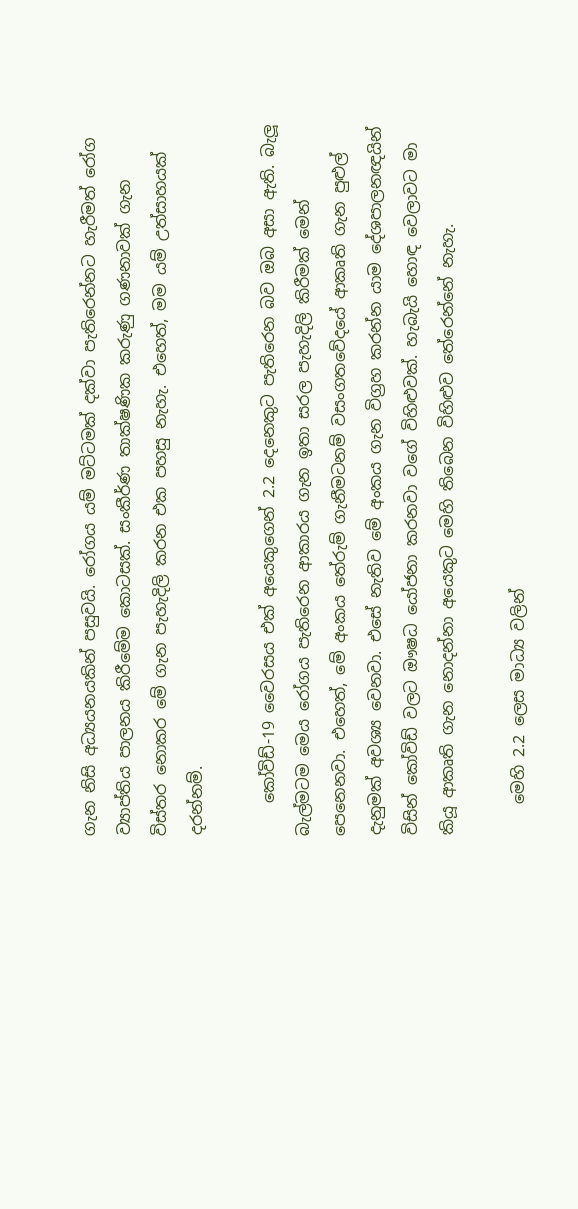ගැන නිසි අධ්‍යයනයකින් පසුවයි. රෝගය යම් මට්ටමක් දක්වා පැතිරෙන්නට හැරීමත් රෝග ව්‍යාප්තිය පාලනය කිරීමේම කොටසක්. සංකීර්ණ තාක්ෂණික කරුණු ගණනාවක් ගැන විස්තර නොකර මේ ගැන පැහැදිලි කරන එක පහසු නැහැ. එහෙත්, මම යම් උත්සාහයක් දරන්නම්.

    කෝවිඩ්-19 වෛරසය එක් අයෙකුගෙන් 2.2 දෙනෙකුට පැතිරෙන බව ඔබ අසා ඇති. බැලූ බැල්මටම මෙය රෝගය පැතිරෙන ආකාරය ගැන ඉතා සරල පැහැදිලි කිරීමක් මෙන් පෙනෙනවා. එහෙත්, මේ අංකය තේරුම් ගැනීමටනම් වසංගතවේදයේ ආකෘති ගැන පුළුල් දැනුමක් අවශ්‍ය වෙනවා. එසේ නැතිව මේ අංකය ගැන විග්‍රහ කරන්න යාම දේශපාලනඥයින් විසින් කෝවිඩ් වලට ඖෂධ යෝජනා කරනවා වගේ විහිළුවක්. හැබැයි හොඳ වෙලාවට මා කියූ ආකෘති ගැන නොදන්නා අයෙකුට මෙහි තිබෙන විහිළුව තේරෙන්නේ නැහැ.

    මෙහි 2.2 ලෙස මාධ්‍ය වලින්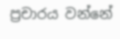ප්‍රචාරය වන්නේ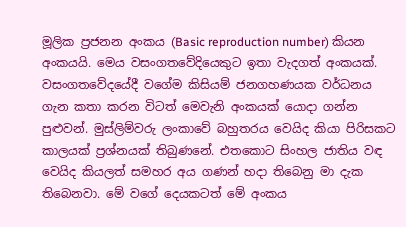මූලික ප්‍රජනන අංකය (Basic reproduction number) කියන අංකයයි. මෙය වසංගතවේදියෙකුට ඉතා වැදගත් අංකයක්. වසංගතවේදයේදී වගේම කිසියම් ජනගහණයක වර්ධනය ගැන කතා කරන විටත් මෙවැනි අංකයක් යොදා ගන්න පුළුවන්. මුස්ලිම්වරු ලංකාවේ බහුතරය වෙයිද කියා පිරිසකට කාලයක් ප්‍රශ්නයක් තිබුණනේ. එතකොට සිංහල ජාතිය වඳ වෙයිද කියලත් සමහර අය ගණන් හදා තිබෙනු මා දැක තිබෙනවා. මේ වගේ දෙයකටත් මේ අංකය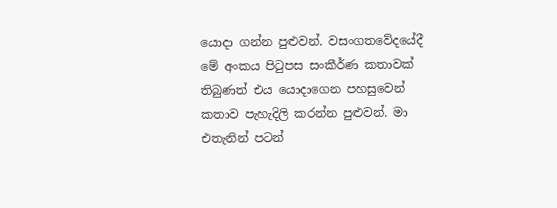යොදා ගන්න පුළුවන්. වසංගතවේදයේදී මේ අංකය පිටුපස සංකීර්ණ කතාවක් තිබුණත් එය යොදාගෙන පහසුවෙන් කතාව පැහැදිලි කරන්න පුළුවන්. මා එතැනින් පටන්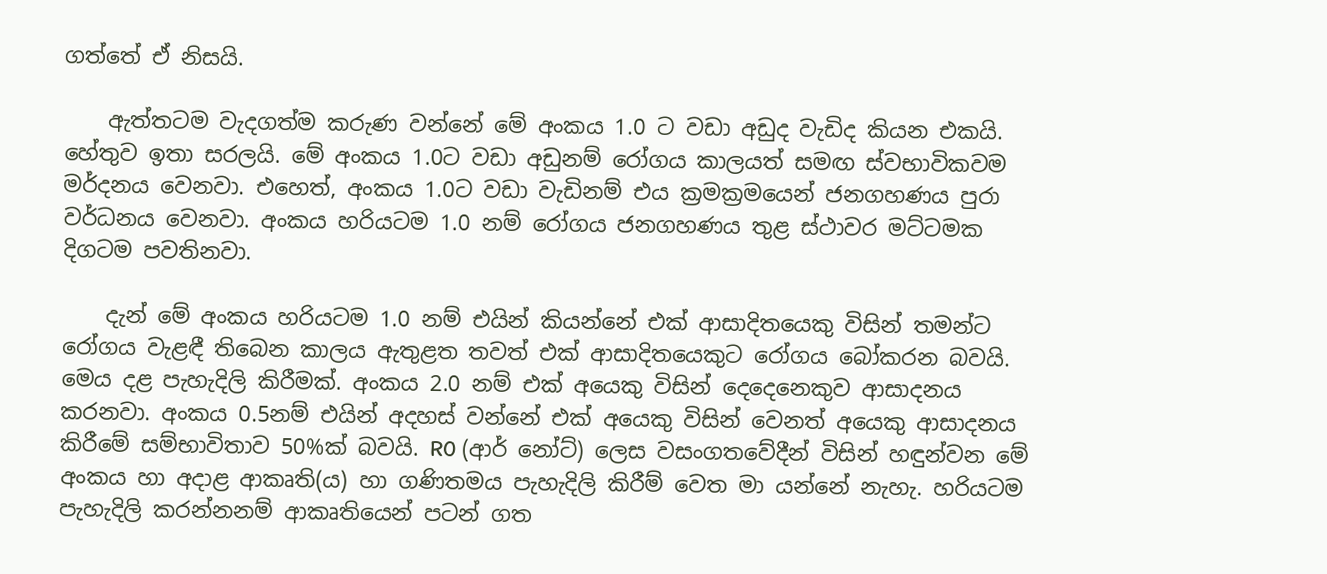ගත්තේ ඒ නිසයි.

    ඇත්තටම වැදගත්ම කරුණ වන්නේ මේ අංකය 1.0 ට වඩා අඩුද වැඩිද කියන එකයි. හේතුව ඉතා සරලයි. මේ අංකය 1.0ට වඩා අඩුනම් රෝගය කාලයත් සමඟ ස්වභාවිකවම මර්දනය වෙනවා. එහෙත්, අංකය 1.0ට වඩා වැඩිනම් එය ක්‍රමක්‍රමයෙන් ජනගහණය පුරා වර්ධනය වෙනවා. අංකය හරියටම 1.0 නම් රෝගය ජනගහණය තුළ ස්ථාවර මට්ටමක දිගටම පවතිනවා.

    දැන් මේ අංකය හරියටම 1.0 නම් එයින් කියන්නේ එක් ආසාදිතයෙකු විසින් තමන්ට රෝගය වැළඳී තිබෙන කාලය ඇතුළත තවත් එක් ආසාදිතයෙකුට රෝගය බෝකරන බවයි. මෙය දළ පැහැදිලි කිරීමක්. අංකය 2.0 නම් එක් අයෙකු විසින් දෙදෙනෙකුව ආසාදනය කරනවා. අංකය 0.5නම් එයින් අදහස් වන්නේ එක් අයෙකු විසින් වෙනත් අයෙකු ආසාදනය කිරීමේ සම්භාවිතාව 50%ක් බවයි. R0 (ආර් නෝට්) ලෙස වසංගතවේදීන් විසින් හඳුන්වන මේ අංකය හා අදාළ ආකෘති(ය) හා ගණිතමය පැහැදිලි කිරීම් වෙත මා යන්නේ නැහැ. හරියටම පැහැදිලි කරන්නනම් ආකෘතියෙන් පටන් ගත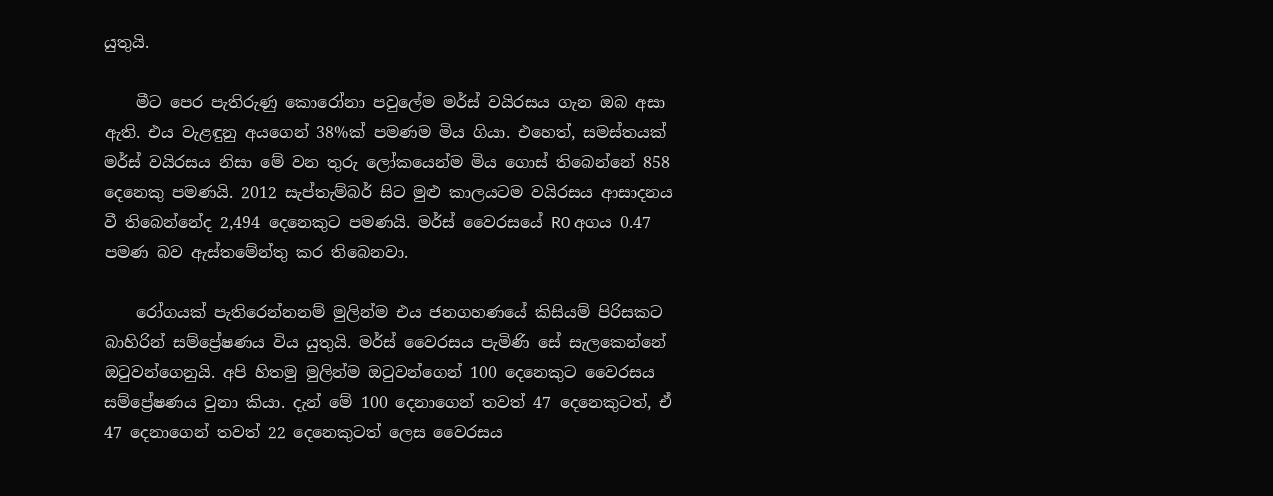යුතුයි.

    මීට පෙර පැතිරුණු කොරෝනා පවුලේම මර්ස් වයිරසය ගැන ඔබ අසා ඇති. එය වැළඳුනු අයගෙන් 38%ක් පමණම මිය ගියා. එහෙත්, සමස්තයක් මර්ස් වයිරසය නිසා මේ වන තුරු ලෝකයෙන්ම මිය ගොස් තිබෙන්නේ 858 දෙනෙකු පමණයි. 2012 සැප්තැම්බර් සිට මුළු කාලයටම වයිරසය ආසාදනය වී තිබෙන්නේද 2,494 දෙනෙකුට පමණයි. මර්ස් වෛරසයේ R0 අගය 0.47 පමණ බව ඇස්තමේන්තු කර තිබෙනවා.

    රෝගයක් පැතිරෙන්නනම් මුලින්ම එය ජනගහණයේ කිසියම් පිරිසකට බාහිරින් සම්ප්‍රේෂණය විය යුතුයි. මර්ස් වෛරසය පැමිණි සේ සැලකෙන්නේ ඔටුවන්ගෙනුයි. අපි හිතමු මුලින්ම ඔටුවන්ගෙන් 100 දෙනෙකුට වෛරසය සම්ප්‍රේෂණය වුනා කියා. දැන් මේ 100 දෙනාගෙන් තවත් 47 දෙනෙකුටත්, ඒ 47 දෙනාගෙන් තවත් 22 දෙනෙකුටත් ලෙස වෛරසය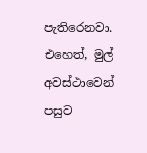පැතිරෙනවා. එහෙත්, මුල් අවස්ථාවෙන් පසුව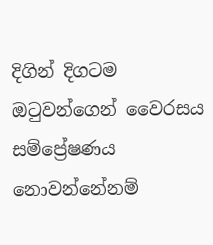දිගින් දිගටම ඔටුවන්ගෙන් වෛරසය සම්ප්‍රේෂණය නොවන්නේනම්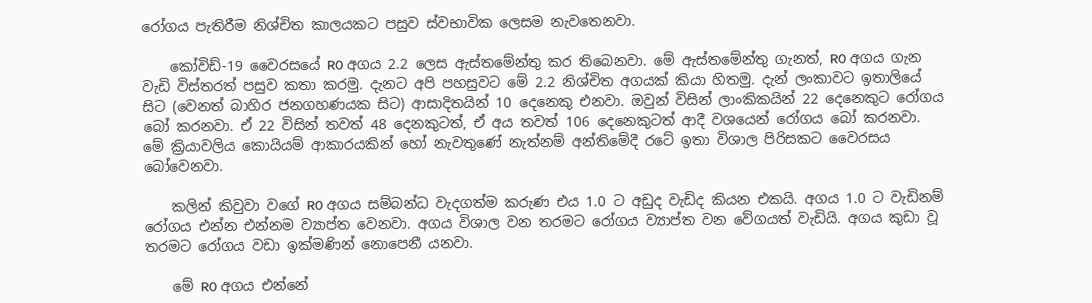රෝගය පැතිරීම නිශ්චිත කාලයකට පසුව ස්වභාවික ලෙසම නැවතෙනවා.

    කෝවිඩ්-19 වෛරසයේ R0 අගය 2.2 ලෙස ඇස්තමේන්තු කර තිබෙනවා. මේ ඇස්තමේන්තු ගැනත්, R0 අගය ගැන වැඩි විස්තරත් පසුව කතා කරමු. දැනට අපි පහසුවට මේ 2.2 නිශ්චිත අගයක් කියා හිතමු. දැන් ලංකාවට ඉතාලියේ සිට (වෙනත් බාහිර ජනගහණයක සිට) ආසාදිතයින් 10 දෙනෙකු එනවා. ඔවුන් විසින් ලාංකිකයින් 22 දෙනෙකුට රෝගය බෝ කරනවා. ඒ 22 විසින් තවත් 48 දෙනකුටත්, ඒ අය තවත් 106 දෙනෙකුටත් ආදී වශයෙන් රෝගය බෝ කරනවා. මේ ක්‍රියාවලිය කොයියම් ආකාරයකින් හෝ නැවතුණේ නැත්නම් අන්තිමේදී රටේ ඉතා විශාල පිරිසකට වෛරසය බෝවෙනවා.

    කලින් කිවුවා වගේ R0 අගය සම්බන්ධ වැදගත්ම කරුණ එය 1.0 ට අඩුද වැඩිද කියන එකයි. අගය 1.0 ට වැඩිනම් රෝගය එන්න එන්නම ව්‍යාප්ත වෙනවා. අගය විශාල වන තරමට රෝගය ව්‍යාප්ත වන වේගයත් වැඩියි. අගය කුඩා වූ තරමට රෝගය වඩා ඉක්මණින් නොපෙනී යනවා.

    මේ R0 අගය එන්නේ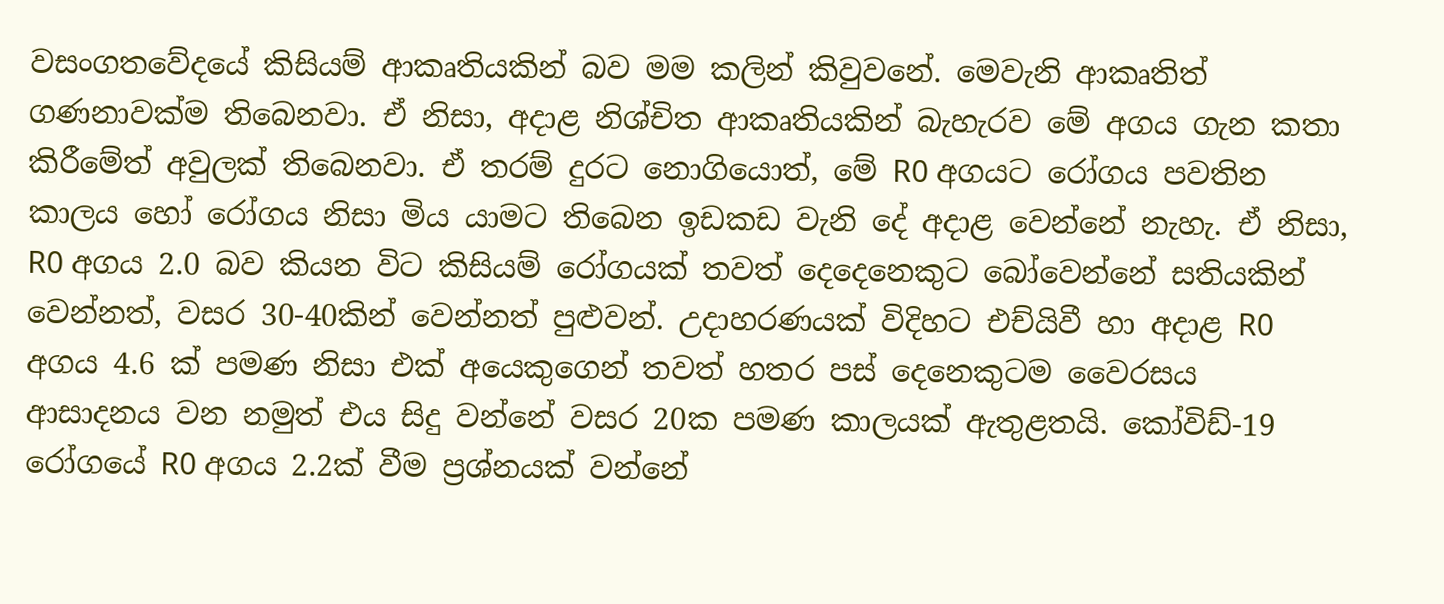වසංගතවේදයේ කිසියම් ආකෘතියකින් බව මම කලින් කිවුවනේ. මෙවැනි ආකෘතිත් ගණනාවක්ම තිබෙනවා. ඒ නිසා, අදාළ නිශ්චිත ආකෘතියකින් බැහැරව මේ අගය ගැන කතා කිරීමේත් අවුලක් තිබෙනවා. ඒ තරම් දුරට නොගියොත්, මේ R0 අගයට රෝගය පවතින කාලය හෝ රෝගය නිසා මිය යාමට තිබෙන ඉඩකඩ වැනි දේ අදාළ වෙන්නේ නැහැ. ඒ නිසා, R0 අගය 2.0 බව කියන විට කිසියම් රෝගයක් තවත් දෙදෙනෙකුට බෝවෙන්නේ සතියකින් වෙන්නත්, වසර 30-40කින් වෙන්නත් පුළුවන්. උදාහරණයක් විදිහට එච්යිවී හා අදාළ R0 අගය 4.6 ක් පමණ නිසා එක් අයෙකුගෙන් තවත් හතර පස් දෙනෙකුටම වෛරසය ආසාදනය වන නමුත් එය සිදු වන්නේ වසර 20ක පමණ කාලයක් ඇතුළතයි. කෝවිඩ්-19 රෝගයේ R0 අගය 2.2ක් වීම ප්‍රශ්නයක් වන්නේ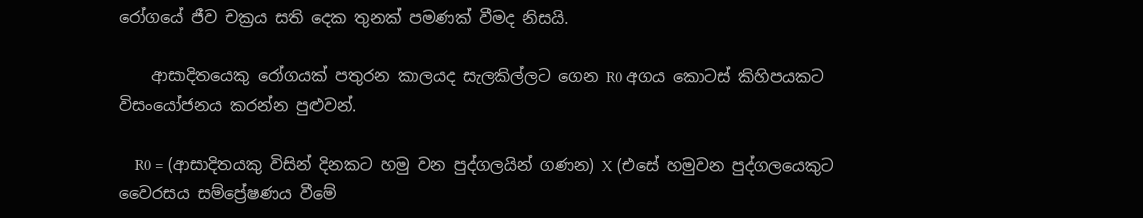රෝගයේ ජීව චක්‍රය සති දෙක තුනක් පමණක් වීමද නිසයි.

    ආසාදිතයෙකු රෝගයක් පතුරන කාලයද සැලකිල්ලට ගෙන R0 අගය කොටස් කිහිපයකට විසංයෝජනය කරන්න පුළුවන්.

    R0 = (ආසාදිතයකු විසින් දිනකට හමු වන පුද්ගලයින් ගණන) X (එසේ හමුවන පුද්ගලයෙකුට වෛරසය සම්ප්‍රේෂණය වීමේ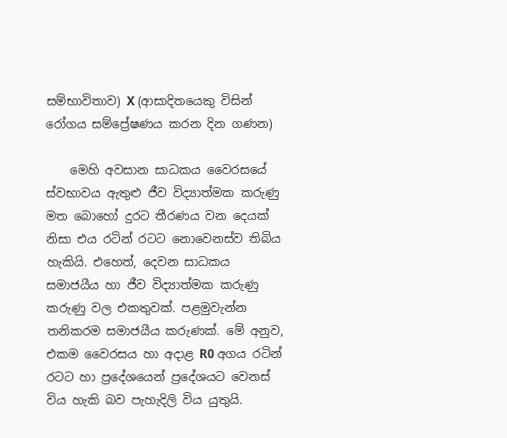සම්භාවිතාව) X (ආසාදිතයෙකු විසින් රෝගය සම්ප්‍රේෂණය කරන දින ගණන)

    මෙහි අවසාන සාධකය වෛරසයේ ස්වභාවය ඇතුළු ජීව විද්‍යාත්මක කරුණු මත බොහෝ දුරට තීරණය වන දෙයක් නිසා එය රටින් රටට නොවෙනස්ව තිබිය හැකියි. එහෙත්, දෙවන සාධකය සමාජයීය හා ජීව විද්‍යාත්මක කරුණු කරුණු වල එකතුවක්. පළමුවැන්න තනිකරම සමාජයීය කරුණක්. මේ අනුව, එකම වෛරසය හා අදාළ R0 අගය රටින් රටට හා ප්‍රදේශයෙන් ප්‍රදේශයට වෙනස් විය හැකි බව පැහැදිලි විය යුතුයි.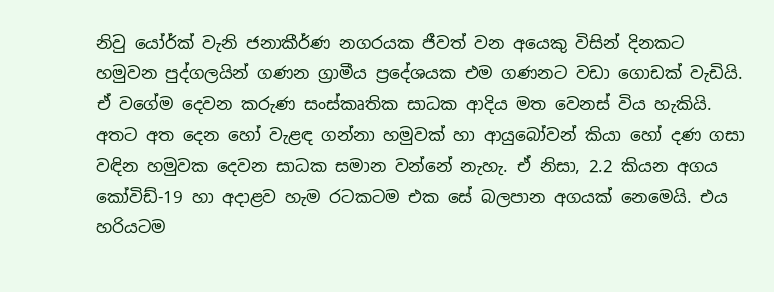නිවු යෝර්ක් වැනි ජනාකීර්ණ නගරයක ජීවත් වන අයෙකු විසින් දිනකට හමුවන පුද්ගලයින් ගණන ග්‍රාමීය ප්‍රදේශයක එම ගණනට වඩා ගොඩක් වැඩියි. ඒ වගේම දෙවන කරුණ සංස්කෘතික සාධක ආදිය මත වෙනස් විය හැකියි. අතට අත දෙන හෝ වැළඳ ගන්නා හමුවක් හා ආයුබෝවන් කියා හෝ දණ ගසා වඳින හමුවක දෙවන සාධක සමාන වන්නේ නැහැ. ඒ නිසා, 2.2 කියන අගය කෝවිඩ්-19 හා අදාළව හැම රටකටම එක සේ බලපාන අගයක් නෙමෙයි. එය හරියටම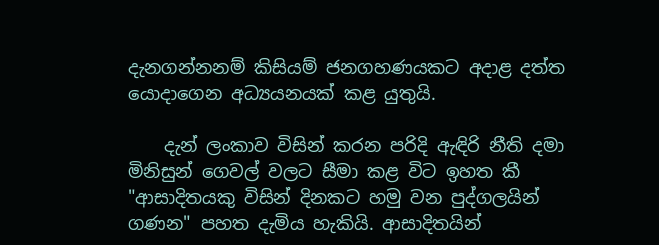දැනගන්නනම් කිසියම් ජනගහණයකට අදාළ දත්ත යොදාගෙන අධ්‍යයනයක් කළ යුතුයි.

    දැන් ලංකාව විසින් කරන පරිදි ඇඳිරි නීති දමා මිනිසුන් ගෙවල් වලට සීමා කළ විට ඉහත කී "ආසාදිතයකු විසින් දිනකට හමු වන පුද්ගලයින් ගණන" පහත දැමිය හැකියි. ආසාදිතයින්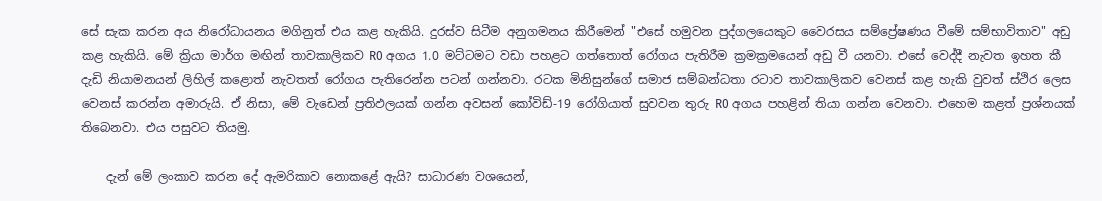සේ සැක කරන අය නිරෝධායනය මගිනුත් එය කළ හැකියි. දුරස්ව සිටීම අනුගමනය කිරීමෙන් "එසේ හමුවන පුද්ගලයෙකුට වෛරසය සම්ප්‍රේෂණය වීමේ සම්භාවිතාව" අඩු කළ හැකියි. මේ ක්‍රියා මාර්ග මඟින් තාවකාලිකව R0 අගය 1.0 මට්ටමට වඩා පහළට ගත්තොත් රෝගය පැතිරීම ක්‍රමක්‍රමයෙන් අඩු වී යනවා. එසේ වෙද්දී නැවත ඉහත කී දැඩි නියාමනයන් ලිහිල් කළොත් නැවතත් රෝගය පැතිරෙන්න පටන් ගන්නවා. රටක මිනිසුන්ගේ සමාජ සම්බන්ධතා රටාව තාවකාලිකව වෙනස් කළ හැකි වුවත් ස්ථිර ලෙස වෙනස් කරන්න අමාරුයි. ඒ නිසා, මේ වැඩෙන් ප්‍රතිඵලයක් ගන්න අවසන් කෝවිඩ්-19 රෝගියාත් සුවවන තුරු R0 අගය පහළින් තියා ගන්න වෙනවා. එහෙම කළත් ප්‍රශ්නයක් තිබෙනවා. එය පසුවට තියමු.

    දැන් මේ ලංකාව කරන දේ ඇමරිකාව නොකළේ ඇයි? සාධාරණ වශයෙන්,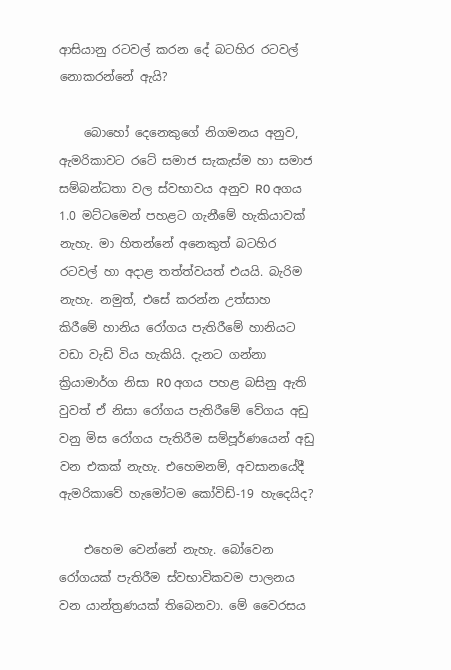ආසියානු රටවල් කරන දේ බටහිර රටවල් නොකරන්නේ ඇයි?

    බොහෝ දෙනෙකුගේ නිගමනය අනුව, ඇමරිකාවට රටේ සමාජ සැකැස්ම හා සමාජ සම්බන්ධතා වල ස්වභාවය අනුව R0 අගය 1.0 මට්ටමෙන් පහළට ගැනීමේ හැකියාවක් නැහැ. මා හිතන්නේ අනෙකුත් බටහිර රටවල් හා අදාළ තත්ත්වයත් එයයි. බැරිම නැහැ. නමුත්, එසේ කරන්න උත්සාහ කිරීමේ හානිය රෝගය පැතිරීමේ හානියට වඩා වැඩි විය හැකියි. දැනට ගන්නා ක්‍රියාමාර්ග නිසා R0 අගය පහළ බසිනු ඇති වුවත් ඒ නිසා රෝගය පැතිරීමේ වේගය අඩු වනු මිස රෝගය පැතිරීම සම්පූර්ණයෙන් අඩු වන එකක් නැහැ. එහෙමනම්, අවසානයේදී ඇමරිකාවේ හැමෝටම කෝවිඩ්-19 හැදෙයිද?

    එහෙම වෙන්නේ නැහැ. බෝවෙන රෝගයක් පැතිරීම ස්වභාවිකවම පාලනය වන යාන්ත්‍රණයක් තිබෙනවා. මේ වෛරසය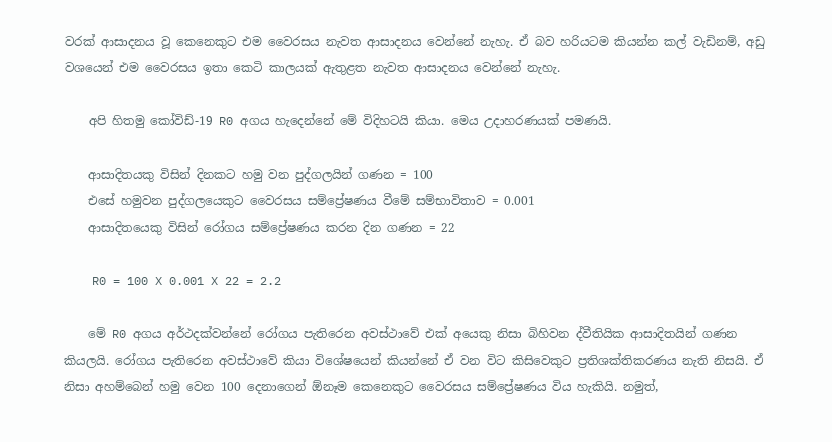වරක් ආසාදනය වූ කෙනෙකුට එම වෛරසය නැවත ආසාදනය වෙන්නේ නැහැ. ඒ බව හරියටම කියන්න කල් වැඩිනම්, අඩු වශයෙන් එම වෛරසය ඉතා කෙටි කාලයක් ඇතුළත නැවත ආසාදනය වෙන්නේ නැහැ.

    අපි හිතමු කෝවිඩ්-19 R0 අගය හැදෙන්නේ මේ විදිහටයි කියා. මෙය උදාහරණයක් පමණයි.

    ආසාදිතයකු විසින් දිනකට හමු වන පුද්ගලයින් ගණන = 100
    එසේ හමුවන පුද්ගලයෙකුට වෛරසය සම්ප්‍රේෂණය වීමේ සම්භාවිතාව = 0.001
    ආසාදිතයෙකු විසින් රෝගය සම්ප්‍රේෂණය කරන දින ගණන = 22

    R0 = 100 X 0.001 X 22 = 2.2

    මේ R0 අගය අර්ථදක්වන්නේ රෝගය පැතිරෙන අවස්ථාවේ එක් අයෙකු නිසා බිහිවන ද්වීතියික ආසාදිතයින් ගණන කියලයි. රෝගය පැතිරෙන අවස්ථාවේ කියා විශේෂයෙන් කියන්නේ ඒ වන විට කිසිවෙකුට ප්‍රතිශක්තිකරණය නැති නිසයි. ඒ නිසා අහම්බෙන් හමු වෙන 100 දෙනාගෙන් ඕනෑම කෙනෙකුට වෛරසය සම්ප්‍රේෂණය විය හැකියි. නමුත්,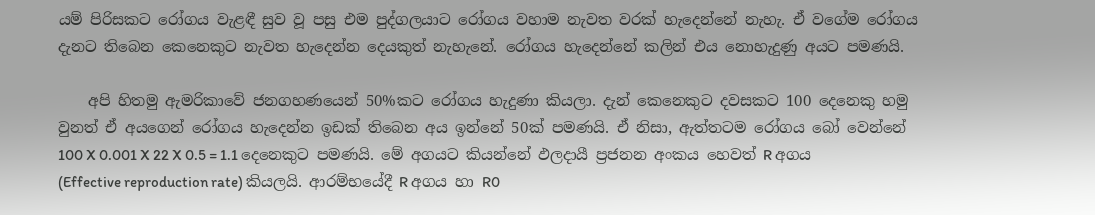යම් පිරිසකට රෝගය වැළඳී සුව වූ පසු එම පුද්ගලයාට රෝගය වහාම නැවත වරක් හැදෙන්නේ නැහැ. ඒ වගේම රෝගය දැනට තිබෙන කෙනෙකුට නැවත හැදෙන්න දෙයකුත් නැහැනේ. රෝගය හැදෙන්නේ කලින් එය නොහැදුණු අයට පමණයි.

    අපි හිතමු ඇමරිකාවේ ජනගහණයෙන් 50%කට රෝගය හැදුණා කියලා. දැන් කෙනෙකුට දවසකට 100 දෙනෙකු හමු වුනත් ඒ අයගෙන් රෝගය හැදෙන්න ඉඩක් තිබෙන අය ඉන්නේ 50ක් පමණයි. ඒ නිසා, ඇත්තටම රෝගය බෝ වෙන්නේ 100 X 0.001 X 22 X 0.5 = 1.1 දෙනෙකුට පමණයි. මේ අගයට කියන්නේ ඵලදායී ප්‍රජනන අංකය හෙවත් R අගය (Effective reproduction rate) කියලයි. ආරම්භයේදී R අගය හා R0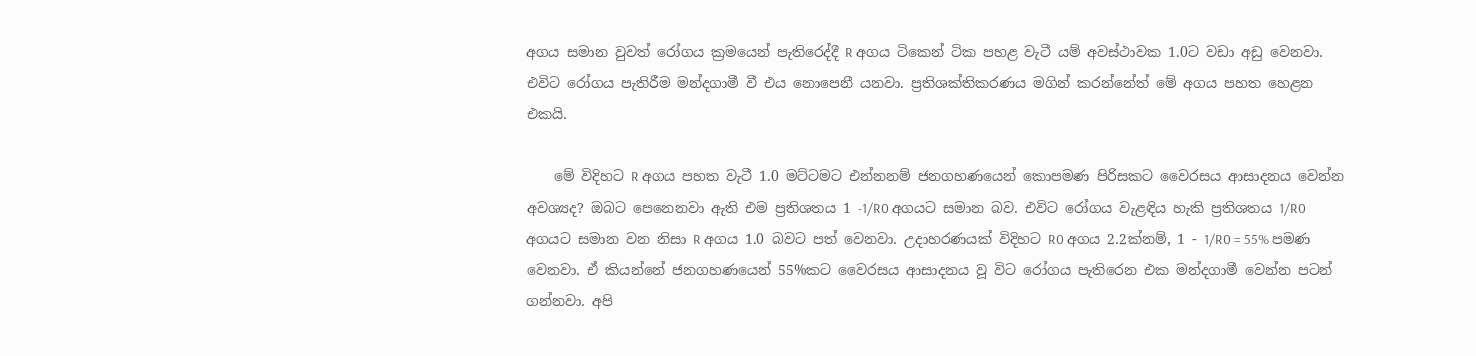අගය සමාන වුවත් රෝගය ක්‍රමයෙන් පැතිරෙද්දී R අගය ටිකෙන් ටික පහළ වැටී යම් අවස්ථාවක 1.0ට වඩා අඩු වෙනවා. එවිට රෝගය පැතිරීම මන්දගාමී වී එය නොපෙනී යනවා. ප්‍රතිශක්තිකරණය මගින් කරන්නේත් මේ අගය පහත හෙළන එකයි.

    මේ විදිහට R අගය පහත වැටී 1.0 මට්ටමට එන්නනම් ජනගහණයෙන් කොපමණ පිරිසකට වෛරසය ආසාදනය වෙන්න අවශ්‍යද? ඔබට පෙනෙනවා ඇති එම ප්‍රතිශතය 1 -1/R0 අගයට සමාන බව. එවිට රෝගය වැළඳිය හැකි ප්‍රතිශතය 1/R0 අගයට සමාන වන නිසා R අගය 1.0 බවට පත් වෙනවා. උදාහරණයක් විදිහට R0 අගය 2.2ක්නම්, 1 - 1/R0 = 55% පමණ වෙනවා. ඒ කියන්නේ ජනගහණයෙන් 55%කට වෛරසය ආසාදනය වූ විට රෝගය පැතිරෙන එක මන්දගාමී වෙන්න පටන් ගන්නවා. අපි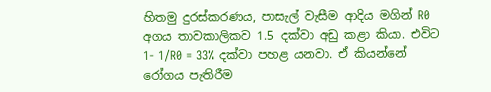හිතමු දුරස්කරණය, පාසැල් වැසීම ආදිය මගින් R0 අගය තාවකාලිකව 1.5 දක්වා අඩු කළා කියා. එවිට 1- 1/R0 = 33% දක්වා පහළ යනවා. ඒ කියන්නේ රෝගය පැතිරීම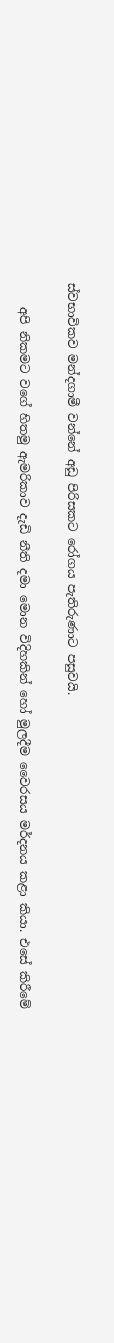ස්වභාවිකව මන්දගාමී වන්නේ අඩු පිරිසකට රෝගය පැතිරුණාට පසුවයි.

    අපි නිකමට වගේ හිතමු ඇමරිකාව දැඩි නීති දමා මොන විදිහකින් හෝ මුලදීම වෛරසය මර්දනය කළා කියා. එසේ කිරීමේ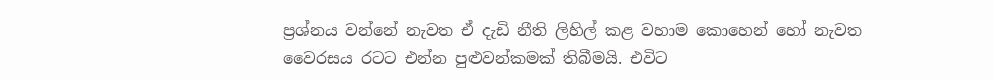ප්‍රශ්නය වන්නේ නැවත ඒ දැඩි නීති ලිහිල් කළ වහාම කොහෙන් හෝ නැවත වෛරසය රටට එන්න පුළුවන්කමක් තිබීමයි. එවිට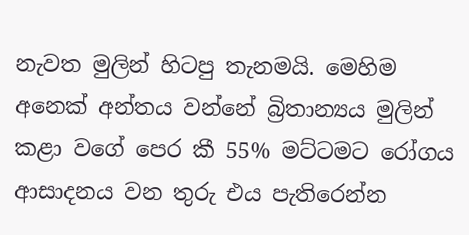නැවත මුලින් හිටපු තැනමයි. මෙහිම අනෙක් අන්තය වන්නේ බ්‍රිතාන්‍යය මුලින් කළා වගේ පෙර කී 55% මට්ටමට රෝගය ආසාදනය වන තුරු එය පැතිරෙන්න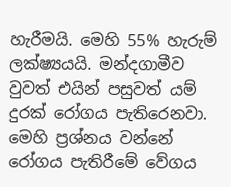හැරීමයි. මෙහි 55% හැරුම් ලක්ෂ්‍යයයි. මන්දගාමීව වුවත් එයින් පසුවත් යම් දුරක් රෝගය පැතිරෙනවා. මෙහි ප්‍රශ්නය වන්නේ රෝගය පැතිරීමේ වේගය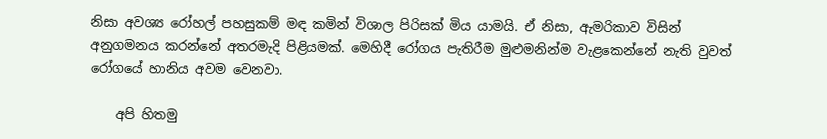නිසා අවශ්‍ය රෝහල් පහසුකම් මඳ කමින් විශාල පිරිසක් මිය යාමයි. ඒ නිසා, ඇමරිකාව විසින් අනුගමනය කරන්නේ අතරමැදි පිළියමක්. මෙහිදී රෝගය පැතිරීම මුළුමනින්ම වැළකෙන්නේ නැති වුවත් රෝගයේ හානිය අවම වෙනවා.

    අපි හිතමු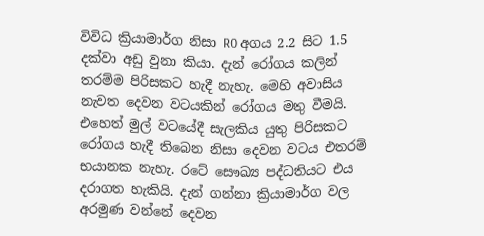විවිධ ක්‍රියාමාර්ග නිසා R0 අගය 2.2 සිට 1.5 දක්වා අඩු වුනා කියා. දැන් රෝගය කලින් තරම්ම පිරිසකට හැදී නැහැ. මෙහි අවාසිය නැවත දෙවන වටයකින් රෝගය මතු වීමයි. එහෙත් මුල් වටයේදී සැලකිය යුතු පිරිසකට රෝගය හැදී තිබෙන නිසා දෙවන වටය එතරම් භයානක නැහැ. රටේ සෞඛ්‍ය පද්ධතියට එය දරාගත හැකියි. දැන් ගන්නා ක්‍රියාමාර්ග වල අරමුණ වන්නේ දෙවන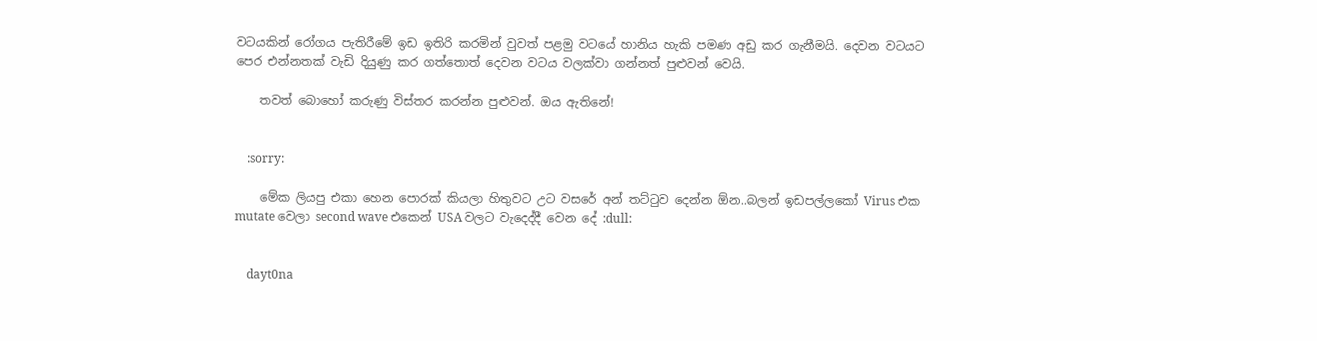වටයකින් රෝගය පැතිරීමේ ඉඩ ඉතිරි කරමින් වුවත් පළමු වටයේ හානිය හැකි පමණ අඩු කර ගැනීමයි. දෙවන වටයට පෙර එන්නතක් වැඩි දියුණු කර ගත්තොත් දෙවන වටය වලක්වා ගන්නත් පුළුවන් වෙයි.

    තවත් බොහෝ කරුණු විස්තර කරන්න පුළුවන්. ඔය ඇතිනේ!


    :sorry:

    මේක ලියපු එකා හෙන පොරක් කියලා හිතුවට උට වසරේ අන් තට්ටුව දෙන්න ඕන..බලන් ඉඩපල්ලකෝ Virus එක mutate වෙලා second wave එකෙන් USA වලට වැදෙද්දී වෙන දේ :dull:


    dayt0na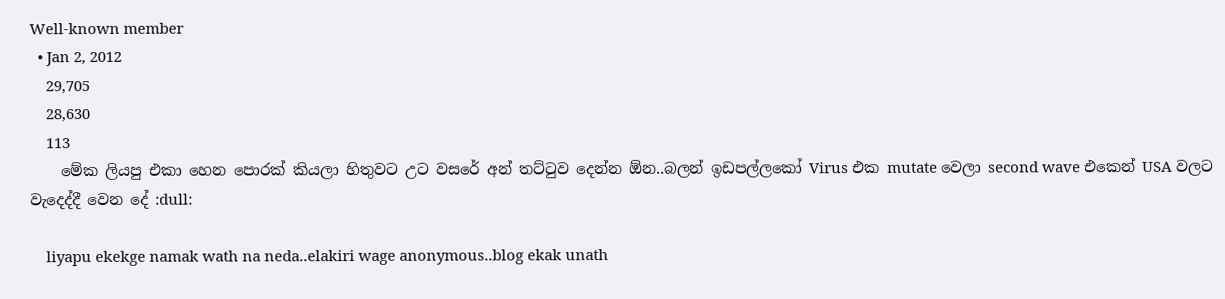Well-known member
  • Jan 2, 2012
    29,705
    28,630
    113
    මේක ලියපු එකා හෙන පොරක් කියලා හිතුවට උට වසරේ අන් තට්ටුව දෙන්න ඕන..බලන් ඉඩපල්ලකෝ Virus එක mutate වෙලා second wave එකෙන් USA වලට වැදෙද්දී වෙන දේ :dull:

    liyapu ekekge namak wath na neda..elakiri wage anonymous..blog ekak unath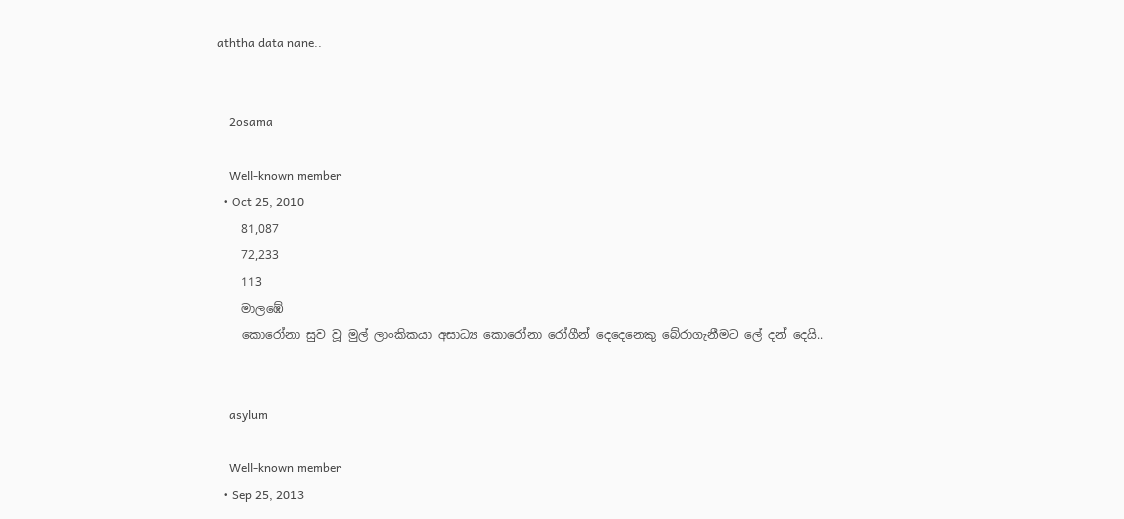aththa data nane..


    2osama

    Well-known member
  • Oct 25, 2010
    81,087
    72,233
    113
    මාලඹේ
    කොරෝනා සුව වූ මුල් ලාංකිකයා අසාධ්‍ය කොරෝනා රෝගීන් දෙදෙනෙකු බේරාගැනීමට ලේ දන් දෙයි..


    asylum

    Well-known member
  • Sep 25, 2013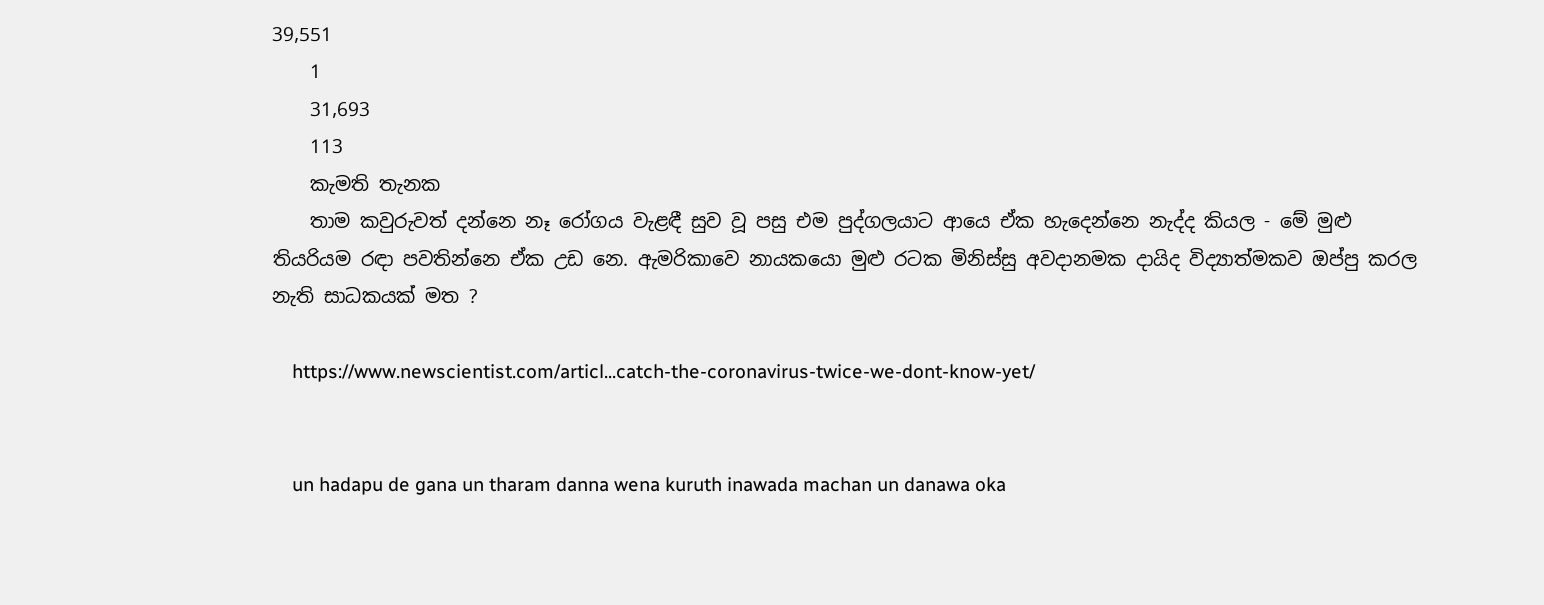39,551
    1
    31,693
    113
    කැමති තැනක
    තාම කවුරුවත් දන්නෙ නෑ රෝගය වැළඳී සුව වූ පසු එම පුද්ගලයාට ආයෙ ඒක හැදෙන්නෙ නැද්ද කියල - මේ මුළු තියරියම රඳා පවතින්නෙ ඒක උඩ නෙ. ඇමරිකාවෙ නායකයො මුළු රටක මිනිස්සු අවදානමක දායිද විද්‍යාත්මකව ඔප්පු කරල නැති සාධකයක් මත ?

    https://www.newscientist.com/articl...catch-the-coronavirus-twice-we-dont-know-yet/


    un hadapu de gana un tharam danna wena kuruth inawada machan un danawa oka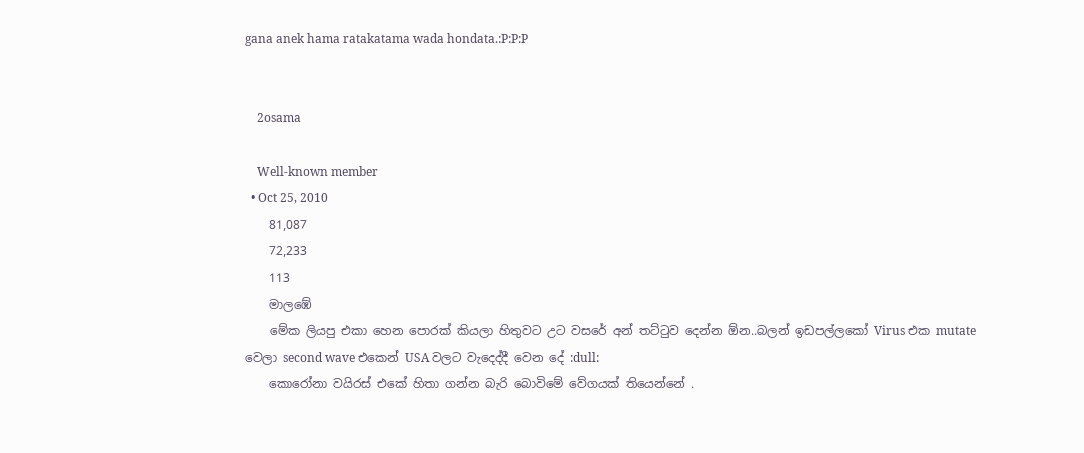gana anek hama ratakatama wada hondata.:P:P:P


    2osama

    Well-known member
  • Oct 25, 2010
    81,087
    72,233
    113
    මාලඹේ
    මේක ලියපු එකා හෙන පොරක් කියලා හිතුවට උට වසරේ අන් තට්ටුව දෙන්න ඕන..බලන් ඉඩපල්ලකෝ Virus එක mutate වෙලා second wave එකෙන් USA වලට වැදෙද්දී වෙන දේ :dull:
    කොරෝනා වයිරස් එකේ හිතා ගන්න බැරි බොවිමේ වේගයක් තියෙන්නේ .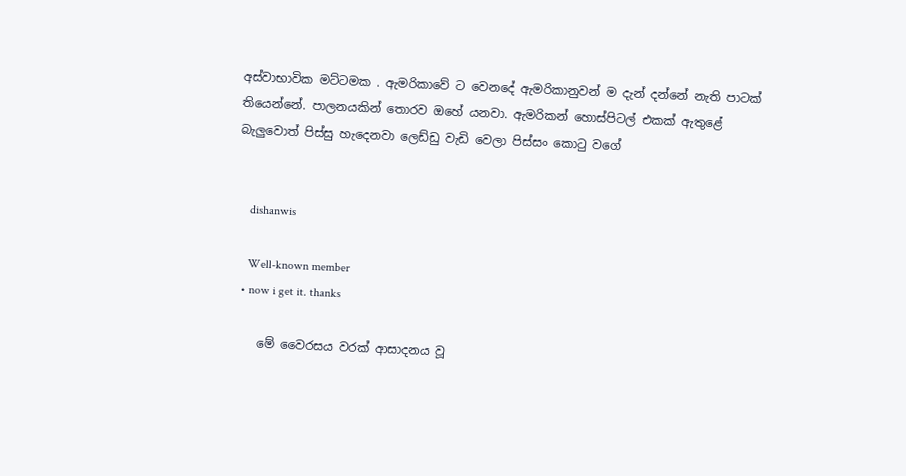අස්වාභාවික මට්ටමක . ඇමරිකාවේ ට වෙනදේ ඇමරිකානුවන් ම දැන් දන්නේ නැති පාටක් තියෙන්නේ. පාලනයකින් තොරව ඔහේ යනවා. ඇමරිකන් හොස්පිටල් එකක් ඇතුළේ බැලුවොත් පිස්සු හැදෙනවා ලෙඩ්ඩු වැඩි වෙලා පිස්සං කොටු වගේ


    dishanwis

    Well-known member
  • now i get it. thanks

    මේ වෛරසය වරක් ආසාදනය වූ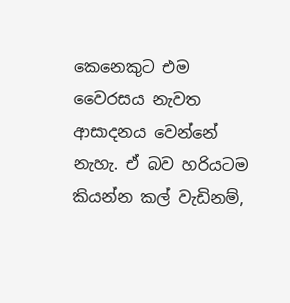කෙනෙකුට එම වෛරසය නැවත ආසාදනය වෙන්නේ නැහැ. ඒ බව හරියටම කියන්න කල් වැඩිනම්,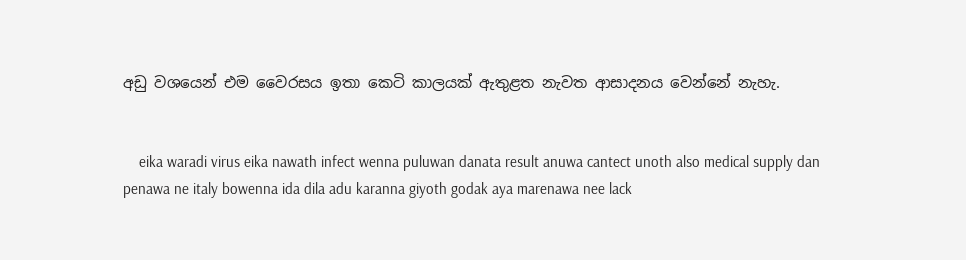අඩු වශයෙන් එම වෛරසය ඉතා කෙටි කාලයක් ඇතුළත නැවත ආසාදනය වෙන්නේ නැහැ.


    eika waradi virus eika nawath infect wenna puluwan danata result anuwa cantect unoth also medical supply dan penawa ne italy bowenna ida dila adu karanna giyoth godak aya marenawa nee lack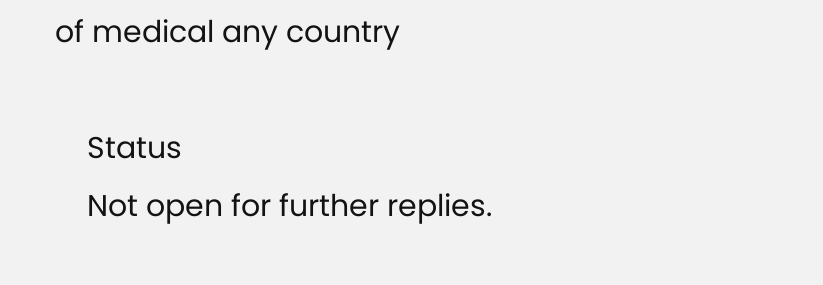of medical any country

    Status
    Not open for further replies.